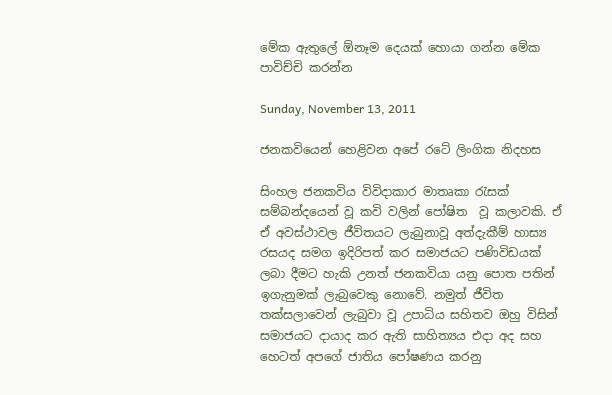මේක ඇතුලේ ඕනෑම දෙයක් හොයා ගන්න මේක පාවිච්චි කරන්න

Sunday, November 13, 2011

ජනකවියෙන් හෙළිවන අපේ රටේ ලිංගික නිදහස

සිංහල ජනකවිය විවිදාකාර මාතෘකා රැසක් සම්බන්දයෙන් වූ කවි වලින් පෝෂිත  වූ කලාවකි. ඒ ඒ අවස්ථාවල ජීවිතයට ලැබුනාවූ අත්දැකීම් හාස්‍ය රසයද සමග ඉදිරිපත් කර සමාජයට පණිවිඩයක් ලබා දීමට හැකි උනත් ජනකවියා යනු පොත පතින් ඉගැනුමක් ලැබුවෙකු නොවේ. නමුත් ජීවිත තක්සලාවෙන් ලැබුවා වූ උපාධිය සහිතව ඔහු විසින් සමාජයට දායාද කර ඇති සාහිත්‍යය එදා අද සහ හෙටත් අපගේ ජාතිය පෝෂණය කරනු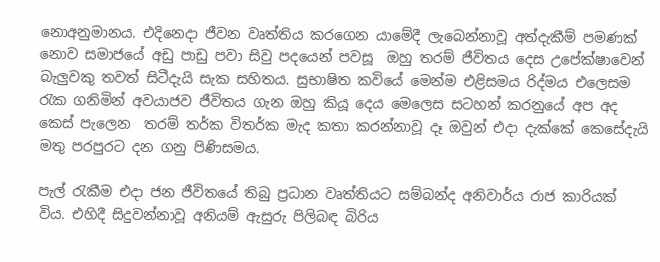නොඅනුමානය. එදිනෙදා ජීවන වෘත්තිය කරගෙන යාමේදී ලැබෙන්නාවූ අත්දැකීම් පමණක් නොව සමාජයේ අඩු පාඩු පවා සිවු පදයෙන් පවසූ  ඔහු තරම් ජීවිතය දෙස උපේක්ෂාවෙන් බැලුවකු තවත් සිටීදැයි සැක සහිතය. සුභාෂිත කවියේ මෙන්ම එළිසමය රිද්මය එලෙසම රැක ගනිමින් අවයාජව ජීවිතය ගැන ඔහු කියූ දෙය මෙලෙස සටහන් කරනුයේ අප අද කෙස් පැලෙන  තරම් තර්ක විතර්ක මැද කතා කරන්නාවූ දෑ ඔවුන් එදා දැක්කේ කෙසේදැයි මතු පරපුරට දන ගනු පිණිසමය.

පැල් රැකීම එදා ජන ජීවිතයේ තිබු ප්‍රධාන වෘත්තියට සම්බන්ද අනිවාර්ය රාජ කාරියක් විය. එහිදී සිදුවන්නාවූ අනියම් ඇසුරු පිලිබඳ බිරිය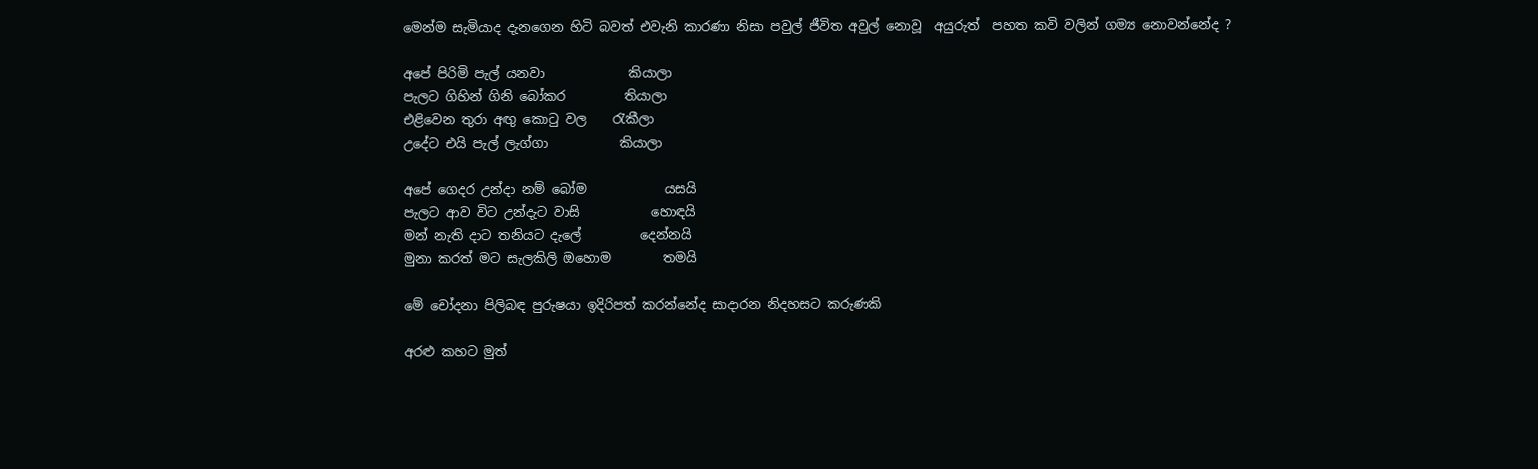මෙන්ම සැමියාද දැනගෙන හිටි බවත් එවැනි කාරණා නිසා පවුල් ජීවිත අවුල් නොවූ  අයුරුත්  පහත කවි වලින් ගම්‍ය නොවන්නේද ?

අපේ පිරිමි පැල් යනවා             කියාලා
පැලට ගිහින් ගිනි බෝකර         තියාලා
එළිවෙන තුරා අඟු කොටු වල    රැකීලා
උදේට එයි පැල් ලැග්ගා           කියාලා

අපේ ගෙදර උන්දා නම් බෝම            යසයි
පැලට ආව විට උන්දැට වාසි           හොඳයි
මන් නැති දාට තනියට දැලේ         දෙන්නයි
මුනා කරත් මට සැලකිලි ඔහොම        තමයි

මේ චෝදනා පිලිබඳ පුරුෂයා ඉදිරිපත් කරන්නේද සාදාරන නිදහසට කරුණකි

අරළු කහට මුත්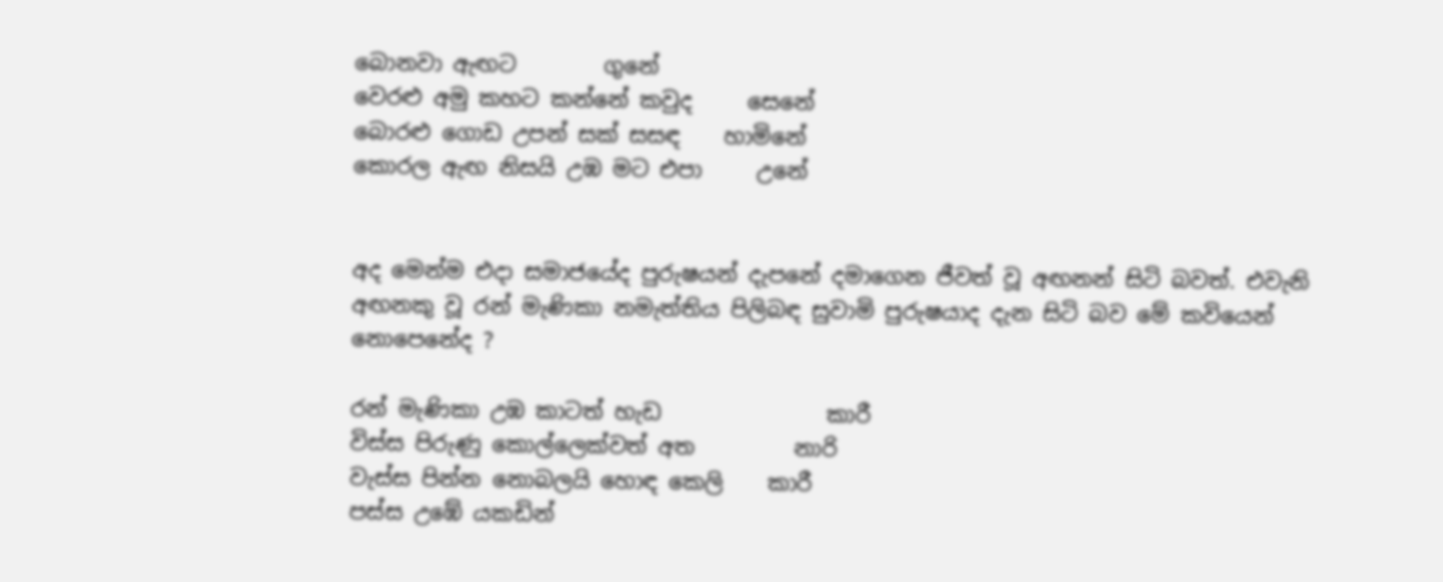බොනවා ඇඟට        ගුනේ
වෙරළු අමු කහට කන්නේ කවුද     සෙනේ
බොරළු ගොඩ උපන් සක් සසඳ    හාමිනේ
කොරල ඇඟ නිසයි උඹ මට එපා     උනේ


අද මෙන්ම එදා සමාජයේද පුරුෂයන් දැපනේ දමාගෙන ජීවත් වූ අඟනන් සිටි බවත්. එවැනි අඟනකු වූ රන් මැණිකා නමැත්තිය පිලිබඳ සුවාමි පුරුෂයාද දැන සිටි බව මේ කවියෙන් නොපෙනේද ?

රන් මැණිකා උඹ කාටත් හැඩ               කාරී
විස්ස පිරුණු කොල්ලෙක්වත් අත         නාරි
වැස්ස පින්න නොබලයි හොඳ කෙලි    කාරී
පස්ස උඹේ යකඩින්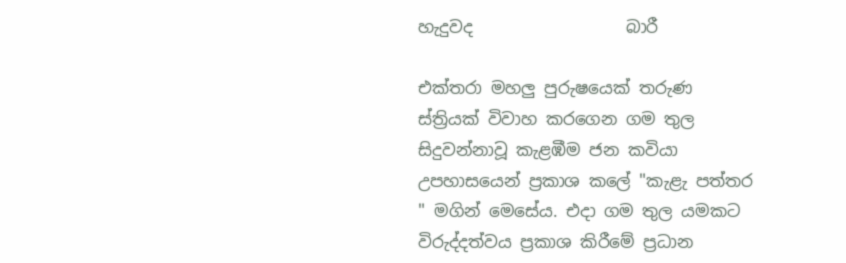හැදුවද                  බාරී

එක්තරා මහලු පුරුෂයෙක් තරුණ ස්ත්‍රියක් විවාහ කරගෙන ගම තුල සිදුවන්නාවූ කැළඹීම ජන කවියා උපහාසයෙන් ප්‍රකාශ කලේ "කැළැ පත්තර " මගින් මෙසේය. එදා ගම තුල යමකට විරුද්දත්වය ප්‍රකාශ කිරීමේ ප්‍රධාන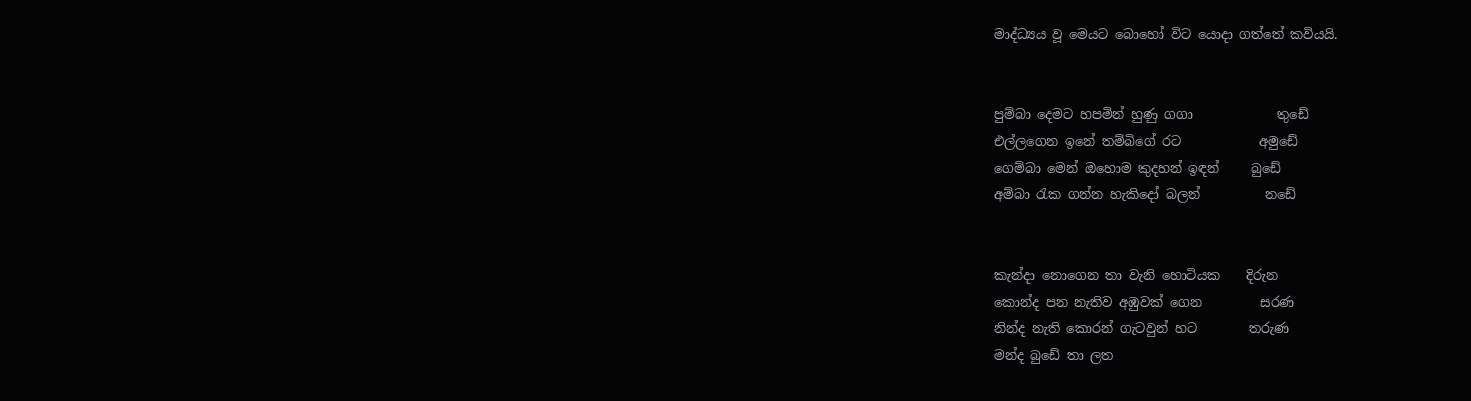මාද්ධ්‍යය වූ මෙයට බොහෝ විට යොදා ගත්තේ කවියයි.


පුම්බා දෙමට හපමින් හුණු ගගා             තුඩේ
එල්ලගෙන ඉනේ තම්බිගේ රට            අමුඩේ
ගෙම්බා මෙන් ඔහොම කුදහන් ඉඳන්     බුඩේ
අම්බා රැක ගන්න හැකිදෝ බලන්          නඩේ


කැන්දා නොගෙන තා වැනි හොටියක    දිරුන
කොන්ද පන නැතිව අඹුවක් ගෙන         සරණ
නින්ද නැති කොරන් ගැටවුන් හට        තරුණ
මන්ද බුඩේ තා ලත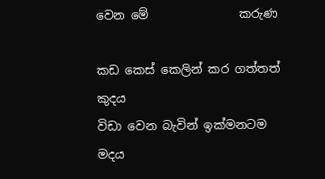වෙන මේ               කරුණ

කඩ කෙස් කෙලින් කර ගත්තත්             කුදය
විඩා වෙන බැවින් ඉක්මනටම                මදය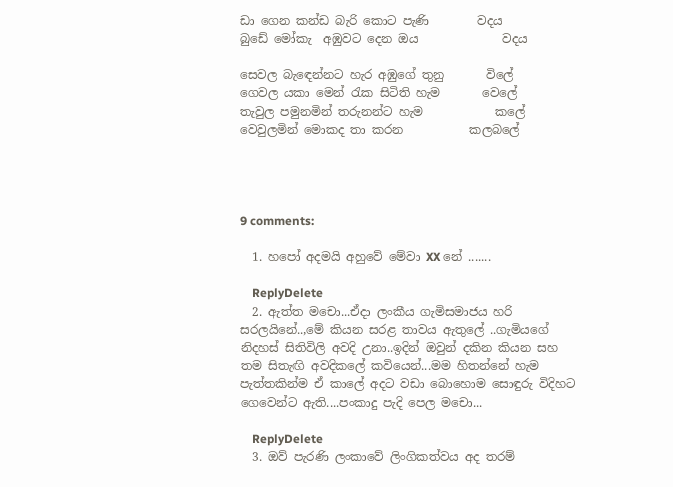ඩා ගෙන කන්ඩ බැරි කොට පැණි        වදය
බුඩේ මෝකැ  අඹුවට දෙන ඔය              වදය

සෙවල බැඳෙන්නට හැර අඹුගේ තුනු       විලේ
ගෙවල යකා මෙන් රැක සිටිති හැම       වෙලේ
තැවුල පමුනමින් තරුනන්ට හැම            කලේ
වෙවුලමින් මොකද තා කරන           කලබලේ




9 comments:

  1. හපෝ අදමයි අහුවේ මේවා XX නේ .......

    ReplyDelete
  2. ඇත්ත මචො...ඒදා ලංකීය ගැමිසමාජය හරි සරලයිනේ..,මේ කියන සරළ තාවය ඇතුලේ ..ගැමියගේ නිදහස් සිතිවිලි අවදි උනා..ඉදින් ඔවුන් දකින කියන සහ තම සිතැඟි අවදිකලේ කවියෙන්...මම හිතන්නේ හැම පැත්තකින්ම ඒ කාලේ අදට වඩා බොහොම සොඳුරු විදිහට ගෙවෙන්ට ඇති....පංකාදු පැදි පෙල මචො...

    ReplyDelete
  3. ඔව් පැරණි ලංකාවේ ලිංගිකත්වය අද තරම්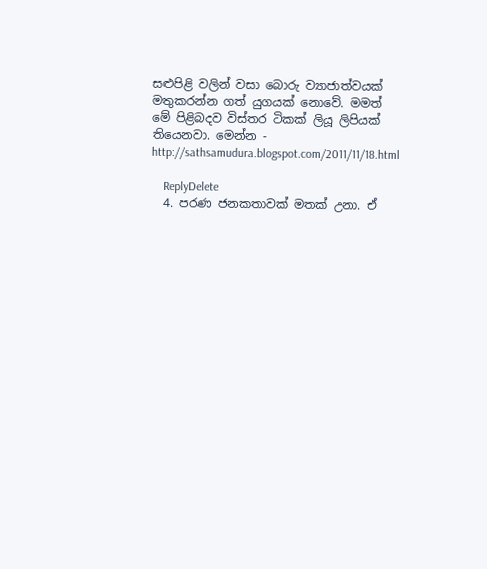සළුපිළි වලින් වසා බොරු ව්‍යාජාත්වයක් මතුකරන්න ගත් යුගයක් නොවේ. මමත් මේ පිළිබදව විස්තර ටිකක් ලියූ ලිපියක් තියෙනවා. මෙන්න - http://sathsamudura.blogspot.com/2011/11/18.html

    ReplyDelete
  4. පරණ ජනකතාවක් මතක් උනා. ඒ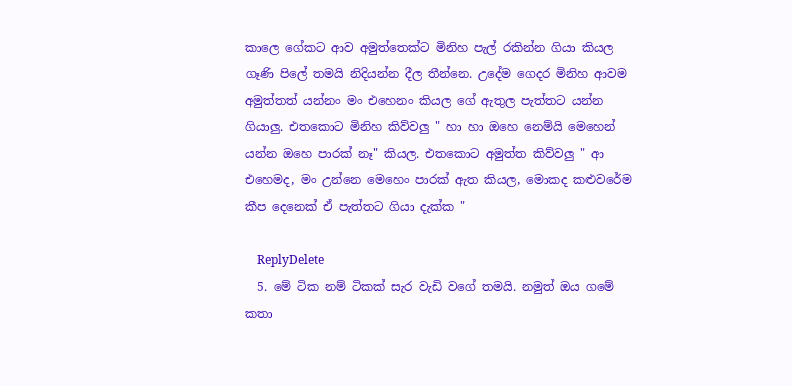කාලෙ ගේකට ආව අමුත්තෙක්ට මිනිහ පැල් රකින්න ගියා කියල ගෑණි පිලේ තමයි නිදියන්න දීල තීන්නෙ. උදේම ගෙදර මිනිහ ආවම අමුත්තත් යන්නං මං එහෙනං කියල ගේ ඇතුල පැත්තට යන්න ගියාලු. එතකොට මිනිහ කිව්වලු " හා හා ඔහෙ නෙම්යි මෙහෙන් යන්න ඔහෙ පාරක් නෑ" කියල. එතකොට අමුත්ත කිව්වලු " ආ එහෙමද, මං උන්නෙ මෙහෙං පාරක් ඇත කියල, මොකද කළුවරේම කීප දෙනෙක් ඒ පැත්තට ගියා දැක්ක "

    ReplyDelete
  5. මේ ටික නම් ටිකක් සැර වැඩි වගේ තමයි. නමුත් ඔය ගමේ කතා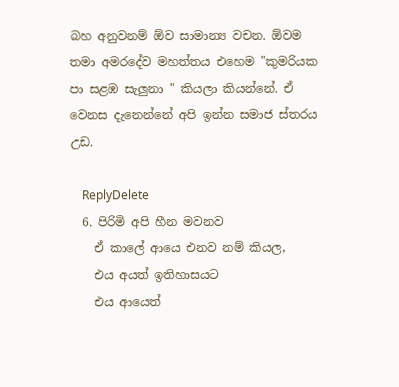බහ අනුවනම් ඕව සාමාන්‍ය වචන. ඕවම තමා අමරදේව මහත්තය එහෙම "කුමරියක පා සළඹ සැලුනා " කියලා කියන්නේ. ඒ වෙනස දැනෙන්නේ අපි ඉන්න සමාජ ස්තරය උඩ.

    ReplyDelete
  6. පිරිමි අපි හීන මවනව
    ඒ කාලේ ආයෙ එනව නම් කියල,
    එය අයත් ඉතිහාසයට
    එය ආයෙත්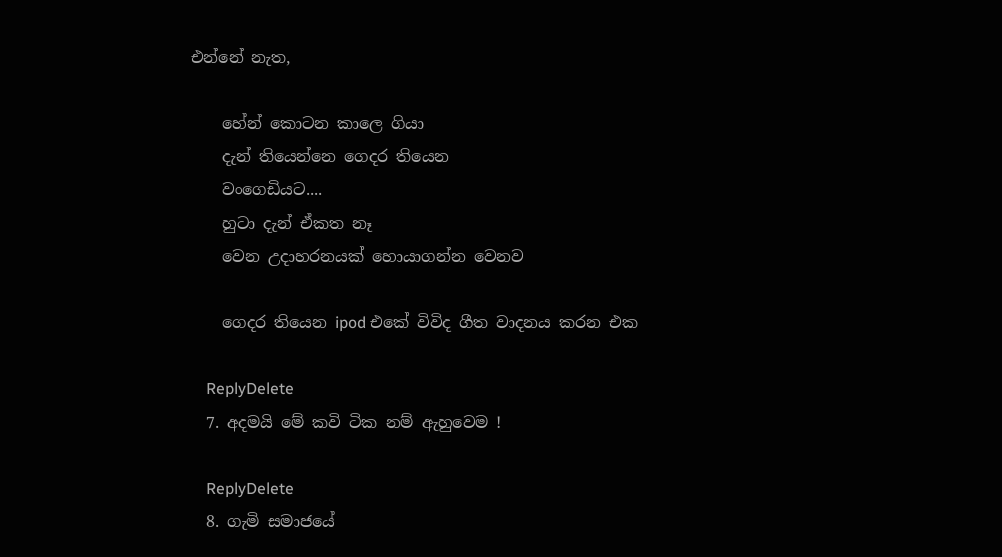එන්නේ නැත,

    හේන් කොටන කාලෙ ගියා
    දැන් තියෙන්නෙ ගෙදර තියෙන
    වංගෙඩියට....
    හුටා දැන් ඒකත නෑ
    වෙන උදාහරනයක් හොයාගන්න වෙනව

    ගෙදර තියෙන ipod එකේ විවිද ගීත වාදනය කරන එක

    ReplyDelete
  7. අදමයි මේ කවි ටික නම් ඇහුවෙම !

    ReplyDelete
  8. ගැමි සමාජයේ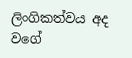ලිංගිකත්වය අද වගේ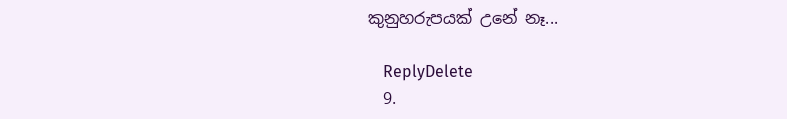කුනුහරුපයක් උනේ නෑ...

    ReplyDelete
  9.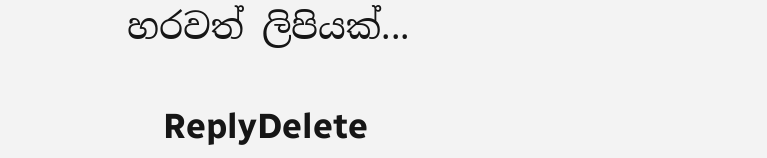හරවත් ලිපියක්...

    ReplyDelete